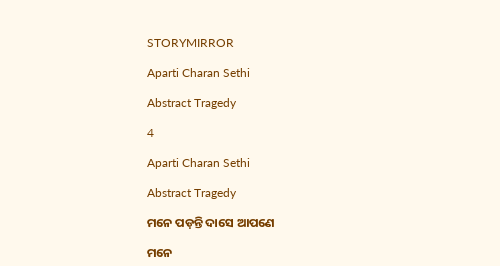STORYMIRROR

Aparti Charan Sethi

Abstract Tragedy

4

Aparti Charan Sethi

Abstract Tragedy

ମନେ ପଡ଼ନ୍ତି ଦାସେ ଆପଣେ

ମନେ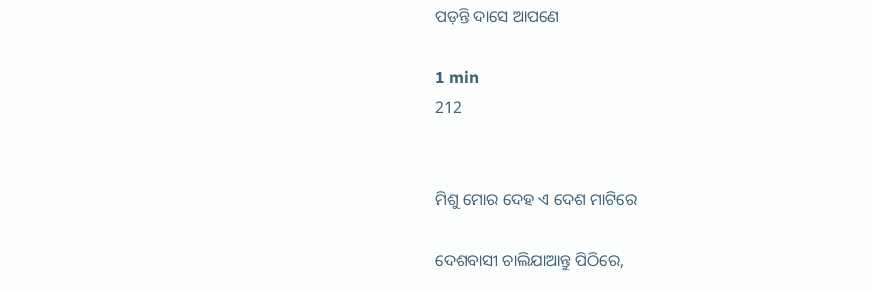ପଡ଼ନ୍ତି ଦାସେ ଆପଣେ

1 min
212


ମିଶୁ ମୋର ଦେହ ଏ ଦେଶ ମାଟିରେ

ଦେଶବାସୀ ଚାଲିଯାଆନ୍ତୁ ପିଠିରେ,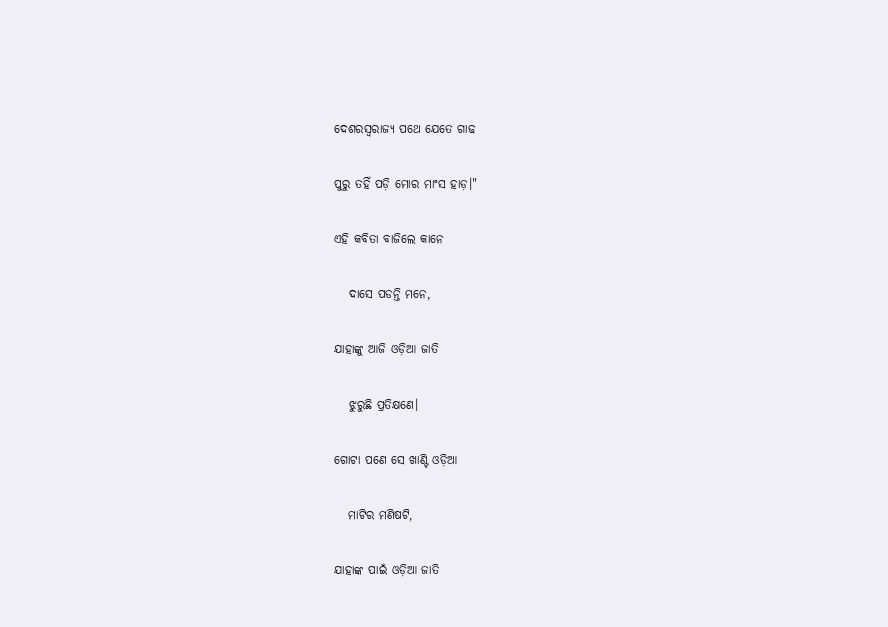ଦେଶରସ୍ଵରାଜ୍ୟ ପଥେ ଯେତେ ଗାଢ

ପୁରୁ ତହିଁ ପଡ଼ି ମୋର ମାଂସ ହାଡ଼।"

ଏହି କବିତା ବାଜିଲେ କାନେ

   ଦାସେ ପଡନ୍ତି ମନେ,

ଯାହାଙ୍କୁ ଆଜି ଓଡ଼ିଆ ଜାତି

   ଝୁରୁଛି ପ୍ରତିକ୍ଷଣେ।

ଗୋଟା ପଣେ ସେ ଖାଣ୍ଟି ଓଡ଼ିଆ

   ମାଟିର ମଣିଷଟି,

ଯାହାଙ୍କ ପାଇଁ ଓଡ଼ିଆ ଜାତି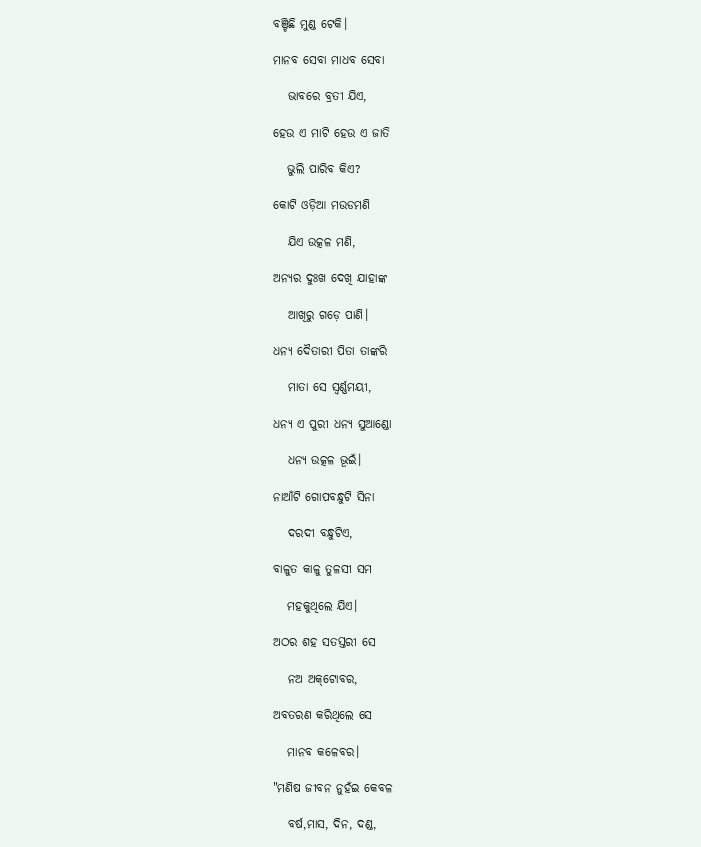ବଞ୍ଚିଛି ମୁଣ୍ଡ ଟେକି।

ମାନବ ସେବା ମାଧବ ସେବା

   ଭାବରେ ବ୍ରତୀ ଯିଏ,

ହେଉ ଏ ମାଟି ହେଉ ଏ ଜାତି

   ଭୁଲି ପାରିବ କିଏ?

କୋଟି ଓଡ଼ିଆ ମ‌ଉଡମଣି‌

   ଯିଏ ଉତ୍କଳ ମଣି,

ଅନ୍ୟର ଦୁଃଖ ଦେଖି ଯାହାଙ୍କ

   ଆଖିରୁ‌ ଗଡ଼େ ପାଣି।

ଧନ୍ୟ ଦୈତାରୀ ପିତା ତାଙ୍କରି

   ମାତା ସେ ସ୍ଵର୍ଣ୍ଣମୟୀ,

ଧନ୍ୟ ଏ ପୁରୀ ଧନ୍ୟ ସୁଆଣ୍ଡୋ

   ଧନ୍ୟ ଉତ୍କଳ ଭୂଇଁ।

ନାଆଁଟି ଗୋପବନ୍ଧୁଟି ସିନା

   ଦରଦୀ ବନ୍ଧୁଟିଏ,

ବାଳୁତ କାଳୁ ତୁଳସୀ ସମ

   ମହକୁଥିଲେ‌ ଯିଏ।

ଅଠର ଶହ ସତସ୍ତରୀ ସେ

   ନ‌ଅ ଅକ୍‌ଟୋବର,

ଅବତରଣ କରିଥିଲେ ସେ

   ମାନବ କଳେବର।

"ମଣିଷ ଜୀବନ ନୁହଁଇ କେବଳ

   ବର୍ଷ,ମାସ, ଦିନ, ଦଣ୍ଡ,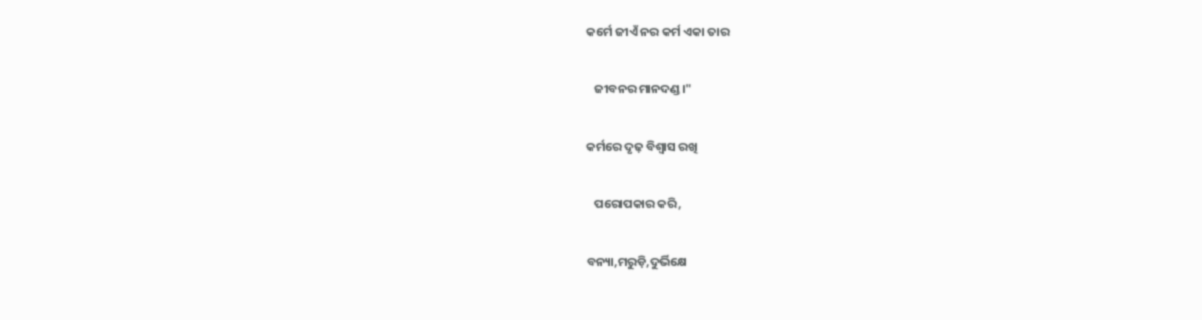କର୍ମେ ଜୀଏଁ ନର କର୍ମ ଏକା ତାର

   ଜୀବନର ମାନଦଣ୍ଡ।"

କର୍ମରେ ଦୃଢ଼ ବିଶ୍ୱାସ ରଖି

   ପରୋପକାର କରି,

ବନ୍ୟା,ମରୁଡ଼ି,ଦୁର୍ଭିକ୍ଷେ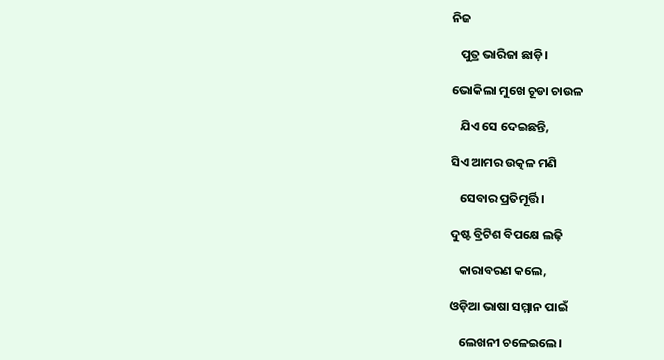ନିଜ

   ପୁତ୍ର ଭାରିଜା‌ ଛାଡ଼ି।

ଭୋକିଲା ମୁଖେ ଚୂଡା ଚାଉଳ

   ଯିଏ ସେ ଦେଇଛନ୍ତି,

ସିଏ ଆମର ଉତ୍କଳ ମଣି

   ସେବାର ପ୍ରତିମୂର୍ତ୍ତି।

ଦୁଷ୍ଟ ବ୍ରିଟିଶ ବିପକ୍ଷେ‌ ଲଢ଼ି

   କାରାବରଣ କଲେ,

ଓଡ଼ିଆ ଭାଷା ସମ୍ମାନ ପାଇଁ

   ଲେଖନୀ ଚଳେଇଲେ‌।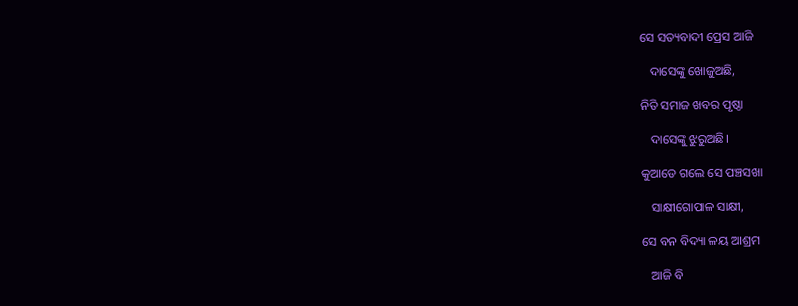ସେ ସତ୍ୟବାଦୀ ପ୍ରେସ ଆଜି

   ଦାସେଙ୍କୁ‌ ଖୋଜୁଅଛି,

ନିତି ସମାଜ ଖବର ପୃଷ୍ଠା

   ଦାସେଙ୍କୁ‌ ଝୁରୁଅଛି‌।

କୁଆଡେ‌ ଗଲେ ସେ ପଞ୍ଚସଖା

   ସାକ୍ଷୀଗୋପାଳ ସାକ୍ଷୀ,

ସେ ବନ ବିଦ୍ୟା ଳୟ ଆଶ୍ରମ

   ଆଜି ବି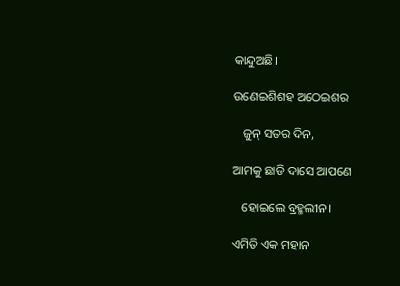କାନ୍ଦୁଅଛି‌।

ଉଣେଇଶିଶହ ଅଠେଇଶର

   ଜୁନ୍ ସତର‌ ଦିନ,

ଆମକୁ ଛାଡି ଦାସେ ଆପଣେ

   ହୋଇଲେ ‌ବ୍ରହ୍ମଲୀନ‌।

ଏମିତି ଏକ ମହାନ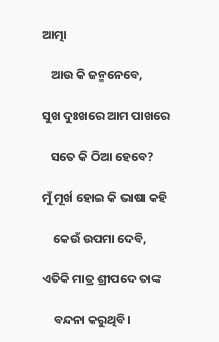ଆତ୍ମା

   ଆଉ କି ଜନ୍ମନେବେ‌,

ସୁଖ ଦୁଃଖରେ ଆମ ପାଖରେ

   ସତେ କି ଠିଆ ହେବେ?

ମୁଁ ମୂର୍ଖ ହୋଇ କି ଭାଷା କହି

    କେଉଁ ଉପମା ଦେବି,

ଏତିକି ମାତ୍ର ଶ୍ରୀପଦେ ତାଙ୍କ

    ବନ୍ଦନା କରୁଥିବି‌।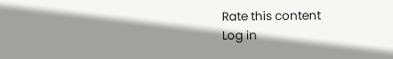Rate this content
Log in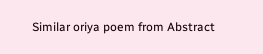Similar oriya poem from Abstract